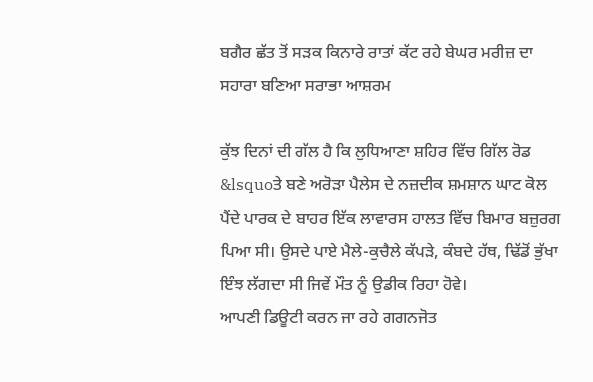ਬਗੈਰ ਛੱਤ ਤੋਂ ਸੜਕ ਕਿਨਾਰੇ ਰਾਤਾਂ ਕੱਟ ਰਹੇ ਬੇਘਰ ਮਰੀਜ਼ ਦਾ ਸਹਾਰਾ ਬਣਿਆ ਸਰਾਭਾ ਆਸ਼ਰਮ

ਕੁੱਝ ਦਿਨਾਂ ਦੀ ਗੱਲ ਹੈ ਕਿ ਲੁਧਿਆਣਾ ਸ਼ਹਿਰ ਵਿੱਚ ਗਿੱਲ ਰੋਡ &lsquoਤੇ ਬਣੇ ਅਰੋੜਾ ਪੈਲੇਸ ਦੇ ਨਜ਼ਦੀਕ ਸ਼ਮਸ਼ਾਨ ਘਾਟ ਕੋਲ ਪੈਂਦੇ ਪਾਰਕ ਦੇ ਬਾਹਰ ਇੱਕ ਲਾਵਾਰਸ ਹਾਲਤ ਵਿੱਚ ਬਿਮਾਰ ਬਜ਼ੁਰਗ ਪਿਆ ਸੀ। ਉਸਦੇ ਪਾਏ ਮੈਲੇ-ਕੁਚੈਲੇ ਕੱਪੜੇ, ਕੰਬਦੇ ਹੱਥ, ਢਿੱਡੋਂ ਭੁੱਖਾ ਇੰਝ ਲੱਗਦਾ ਸੀ ਜਿਵੇਂ ਮੌਤ ਨੂੰ ਉਡੀਕ ਰਿਹਾ ਹੋਵੇ।
ਆਪਣੀ ਡਿਊਟੀ ਕਰਨ ਜਾ ਰਹੇ ਗਗਨਜੋਤ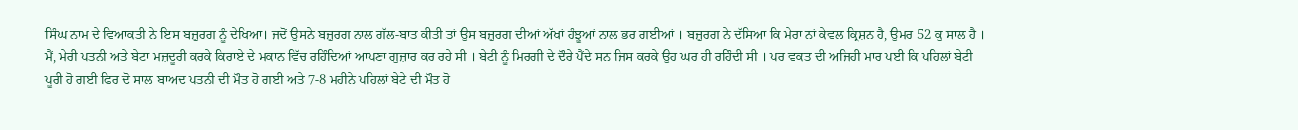ਸਿੰਘ ਨਾਮ ਦੇ ਵਿਆਕਤੀ ਨੇ ਇਸ ਬਜ਼ੁਰਗ ਨੂੰ ਦੇਖਿਆ। ਜਦੋਂ ਉਸਨੇ ਬਜ਼ੁਰਗ ਨਾਲ ਗੱਲ-ਬਾਤ ਕੀਤੀ ਤਾਂ ਉਸ ਬਜ਼ੁਰਗ ਦੀਆਂ ਅੱਖਾਂ ਹੰਝੂਆਂ ਨਾਲ ਭਰ ਗਈਆਂ । ਬਜ਼ੁਰਗ ਨੇ ਦੱਸਿਆ ਕਿ ਮੇਰਾ ਨਾਂ ਕੇਵਲ ਕ੍ਰਿਸ਼ਨ ਹੈ, ਉਮਰ 52 ਕੁ ਸਾਲ ਹੈ । ਮੈਂ, ਮੇਰੀ ਪਤਨੀ ਅਤੇ ਬੇਟਾ ਮਜ਼ਦੂਰੀ ਕਰਕੇ ਕਿਰਾਏ ਦੇ ਮਕਾਨ ਵਿੱਚ ਰਹਿੰਦਿਆਂ ਆਪਣਾ ਗੁਜ਼ਾਰ ਕਰ ਰਹੇ ਸੀ । ਬੇਟੀ ਨੂੰ ਮਿਰਗੀ ਦੇ ਦੌਰੇ ਪੈਂਦੇ ਸਨ ਜਿਸ ਕਰਕੇ ਉਹ ਘਰ ਹੀ ਰਹਿੰਦੀ ਸੀ । ਪਰ ਵਕਤ ਦੀ ਅਜਿਹੀ ਮਾਰ ਪਈ ਕਿ ਪਹਿਲਾਂ ਬੇਟੀ ਪੂਰੀ ਹੋ ਗਈ ਫਿਰ ਦੋ ਸਾਲ ਬਾਅਦ ਪਤਨੀ ਦੀ ਮੌਤ ਹੋ ਗਈ ਅਤੇ 7-8 ਮਹੀਨੇ ਪਹਿਲਾਂ ਬੇਟੇ ਦੀ ਮੌਤ ਹੋ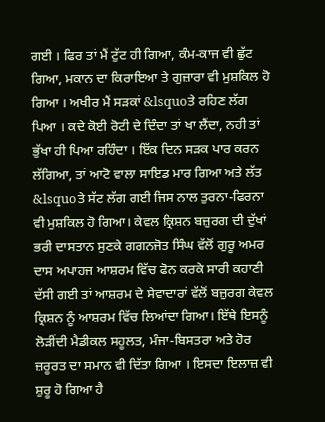ਗਈ । ਫਿਰ ਤਾਂ ਮੈਂ ਟੁੱਟ ਹੀ ਗਿਆ, ਕੰਮ-ਕਾਜ ਵੀ ਛੁੱਟ ਗਿਆ, ਮਕਾਨ ਦਾ ਕਿਰਾਇਆ ਤੇ ਗੁਜ਼ਾਰਾ ਵੀ ਮੁਸ਼ਕਿਲ ਹੋ ਗਿਆ । ਅਖੀਰ ਮੈਂ ਸੜਕਾਂ &lsquoਤੇ ਰਹਿਣ ਲੱਗ ਪਿਆ । ਕਦੇ ਕੋਈ ਰੋਟੀ ਦੇ ਦਿੰਦਾ ਤਾਂ ਖਾ ਲੈਂਦਾ, ਨਹੀ ਤਾਂ ਭੁੱਖਾ ਹੀ ਪਿਆ ਰਹਿੰਦਾ । ਇੱਕ ਦਿਨ ਸੜਕ ਪਾਰ ਕਰਨ ਲੱਗਿਆ, ਤਾਂ ਆਟੋ ਵਾਲਾ ਸਾਇਡ ਮਾਰ ਗਿਆ ਅਤੇ ਲੱਤ &lsquoਤੇ ਸੱਟ ਲੱਗ ਗਈ ਜਿਸ ਨਾਲ ਤੁਰਨਾ-ਫਿਰਨਾ ਵੀ ਮੁਸ਼ਕਿਲ ਹੋ ਗਿਆ। ਕੇਵਲ ਕ੍ਰਿਸ਼ਨ ਬਜ਼ੁਰਗ ਦੀ ਦੁੱਖਾਂ ਭਰੀ ਦਾਸਤਾਨ ਸੁਣਕੇ ਗਗਨਜੋਤ ਸਿੰਘ ਵੱਲੋਂ ਗੁਰੂ ਅਮਰ ਦਾਸ ਅਪਾਹਜ ਆਸ਼ਰਮ ਵਿੱਚ ਫੋਨ ਕਰਕੇ ਸਾਰੀ ਕਹਾਣੀ ਦੱਸੀ ਗਈ ਤਾਂ ਆਸ਼ਰਮ ਦੇ ਸੇਵਾਦਾਰਾਂ ਵੱਲੋਂ ਬਜ਼ੁਰਗ ਕੇਵਲ ਕ੍ਰਿਸ਼ਨ ਨੂੰ ਆਸ਼ਰਮ ਵਿੱਚ ਲਿਆਂਦਾ ਗਿਆ। ਇੱਥੇ ਇਸਨੂੰ ਲੋੜੀਂਦੀ ਮੈਡੀਕਲ ਸਹੂਲਤ, ਮੰਜਾ-ਬਿਸਤਰਾ ਅਤੇ ਹੋਰ ਜ਼ਰੂਰਤ ਦਾ ਸਮਾਨ ਵੀ ਦਿੱਤਾ ਗਿਆ । ਇਸਦਾ ਇਲਾਜ਼ ਵੀ ਸ਼ੁਰੂ ਹੋ ਗਿਆ ਹੈ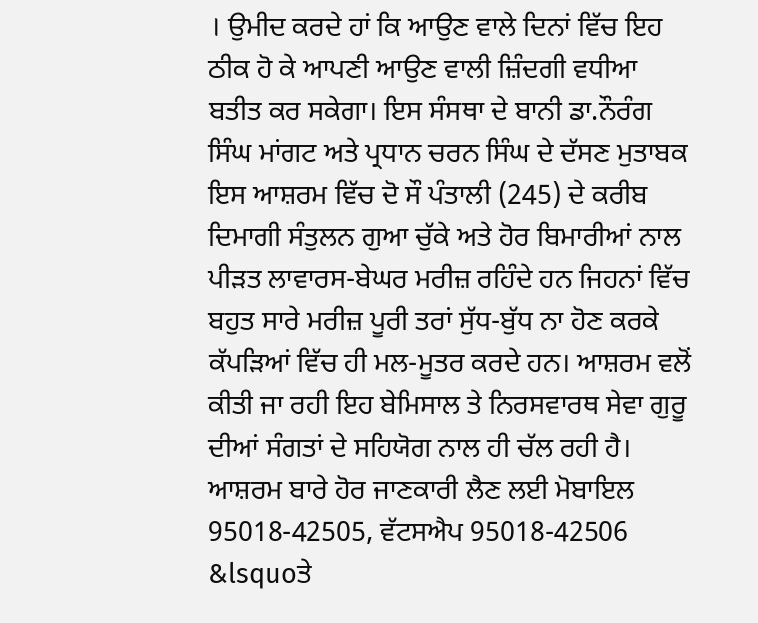। ਉਮੀਦ ਕਰਦੇ ਹਾਂ ਕਿ ਆਉਣ ਵਾਲੇ ਦਿਨਾਂ ਵਿੱਚ ਇਹ ਠੀਕ ਹੋ ਕੇ ਆਪਣੀ ਆਉਣ ਵਾਲੀ ਜ਼ਿੰਦਗੀ ਵਧੀਆ ਬਤੀਤ ਕਰ ਸਕੇਗਾ। ਇਸ ਸੰਸਥਾ ਦੇ ਬਾਨੀ ਡਾ.ਨੌਰੰਗ ਸਿੰਘ ਮਾਂਗਟ ਅਤੇ ਪ੍ਰਧਾਨ ਚਰਨ ਸਿੰਘ ਦੇ ਦੱਸਣ ਮੁਤਾਬਕ ਇਸ ਆਸ਼ਰਮ ਵਿੱਚ ਦੋ ਸੌ ਪੰਤਾਲੀ (245) ਦੇ ਕਰੀਬ ਦਿਮਾਗੀ ਸੰਤੁਲਨ ਗੁਆ ਚੁੱਕੇ ਅਤੇ ਹੋਰ ਬਿਮਾਰੀਆਂ ਨਾਲ ਪੀੜਤ ਲਾਵਾਰਸ-ਬੇਘਰ ਮਰੀਜ਼ ਰਹਿੰਦੇ ਹਨ ਜਿਹਨਾਂ ਵਿੱਚ ਬਹੁਤ ਸਾਰੇ ਮਰੀਜ਼ ਪੂਰੀ ਤਰਾਂ ਸੁੱਧ-ਬੁੱਧ ਨਾ ਹੋਣ ਕਰਕੇ ਕੱਪੜਿਆਂ ਵਿੱਚ ਹੀ ਮਲ-ਮੂਤਰ ਕਰਦੇ ਹਨ। ਆਸ਼ਰਮ ਵਲੋਂ ਕੀਤੀ ਜਾ ਰਹੀ ਇਹ ਬੇਮਿਸਾਲ ਤੇ ਨਿਰਸਵਾਰਥ ਸੇਵਾ ਗੁਰੂ ਦੀਆਂ ਸੰਗਤਾਂ ਦੇ ਸਹਿਯੋਗ ਨਾਲ ਹੀ ਚੱਲ ਰਹੀ ਹੈ। ਆਸ਼ਰਮ ਬਾਰੇ ਹੋਰ ਜਾਣਕਾਰੀ ਲੈਣ ਲਈ ਮੋਬਾਇਲ 95018-42505, ਵੱਟਸਐਪ 95018-42506 &lsquoਤੇ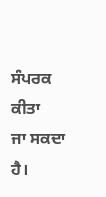ਸੰਪਰਕ ਕੀਤਾ
ਜਾ ਸਕਦਾ ਹੈ।